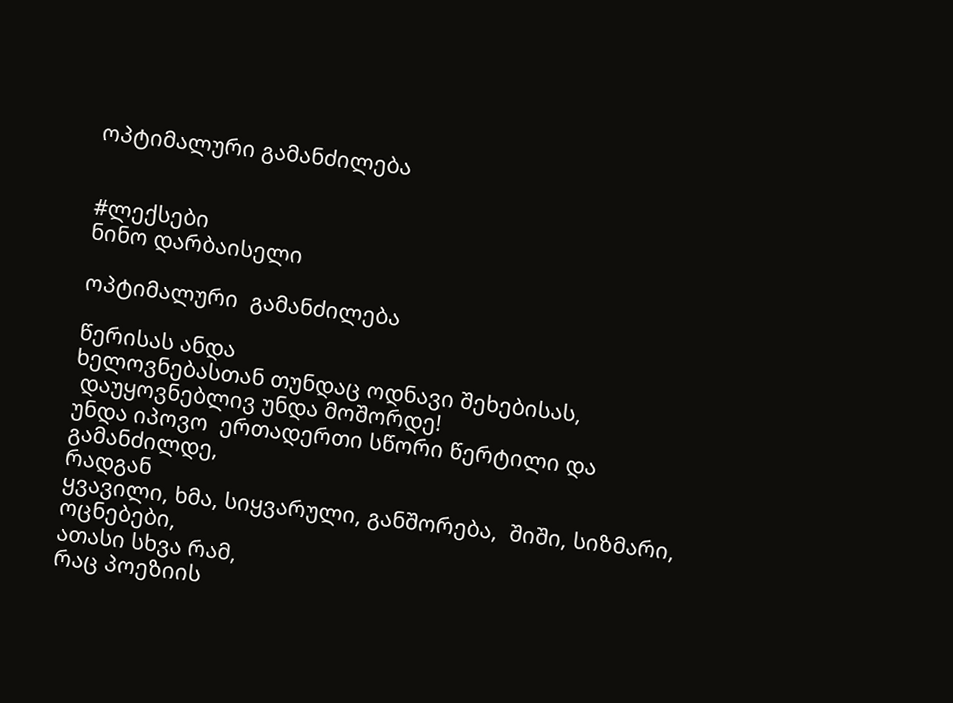ოპტიმალური გამანძილება


#ლექსები
ნინო დარბაისელი

ოპტიმალური  გამანძილება

წერისას ანდა
ხელოვნებასთან თუნდაც ოდნავი შეხებისას,
 დაუყოვნებლივ უნდა მოშორდე!
უნდა იპოვო  ერთადერთი სწორი წერტილი და  გამანძილდე,
რადგან
ყვავილი, ხმა, სიყვარული, განშორება,  შიში, სიზმარი, ოცნებები,
ათასი სხვა რამ,
რაც პოეზიის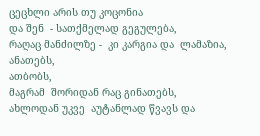ცეცხლი არის თუ კოცონია
და შენ  - სათქმელად გეგულება,
რაღაც მანძილზე -  კი კარგია და  ლამაზია,
ანათებს,
ათბობს,
მაგრამ  შორიდან რაც გინათებს,
ახლოდან უკვე  აუტანლად წვავს და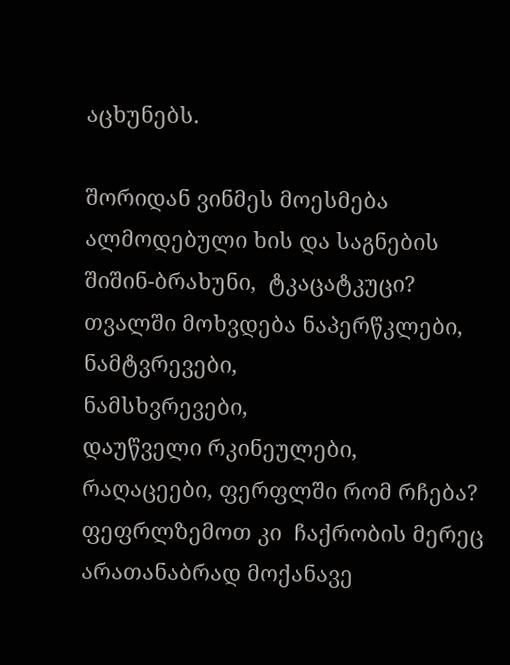აცხუნებს.

შორიდან ვინმეს მოესმება
ალმოდებული ხის და საგნების   შიშინ-ბრახუნი,  ტკაცატკუცი?
თვალში მოხვდება ნაპერწკლები,  ნამტვრევები,
ნამსხვრევები,
დაუწველი რკინეულები,
რაღაცეები, ფერფლში რომ რჩება?
ფეფრლზემოთ კი  ჩაქრობის მერეც
არათანაბრად მოქანავე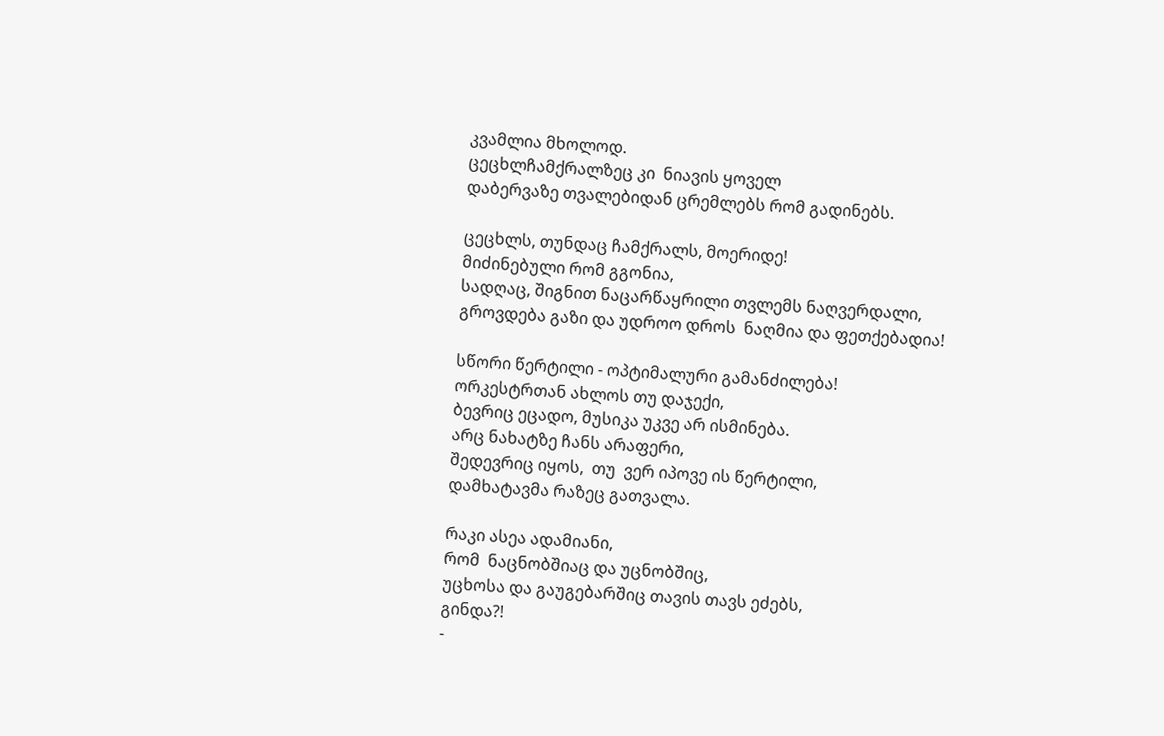კვამლია მხოლოდ.
ცეცხლჩამქრალზეც კი  ნიავის ყოველ
დაბერვაზე თვალებიდან ცრემლებს რომ გადინებს.

ცეცხლს, თუნდაც ჩამქრალს, მოერიდე!
მიძინებული რომ გგონია,
სადღაც, შიგნით ნაცარწაყრილი თვლემს ნაღვერდალი,
გროვდება გაზი და უდროო დროს  ნაღმია და ფეთქებადია!

სწორი წერტილი - ოპტიმალური გამანძილება!
ორკესტრთან ახლოს თუ დაჯექი,
ბევრიც ეცადო, მუსიკა უკვე არ ისმინება.
არც ნახატზე ჩანს არაფერი,
შედევრიც იყოს,  თუ  ვერ იპოვე ის წერტილი,
დამხატავმა რაზეც გათვალა.

რაკი ასეა ადამიანი,
რომ  ნაცნობშიაც და უცნობშიც,
უცხოსა და გაუგებარშიც თავის თავს ეძებს,
გინდა?!
-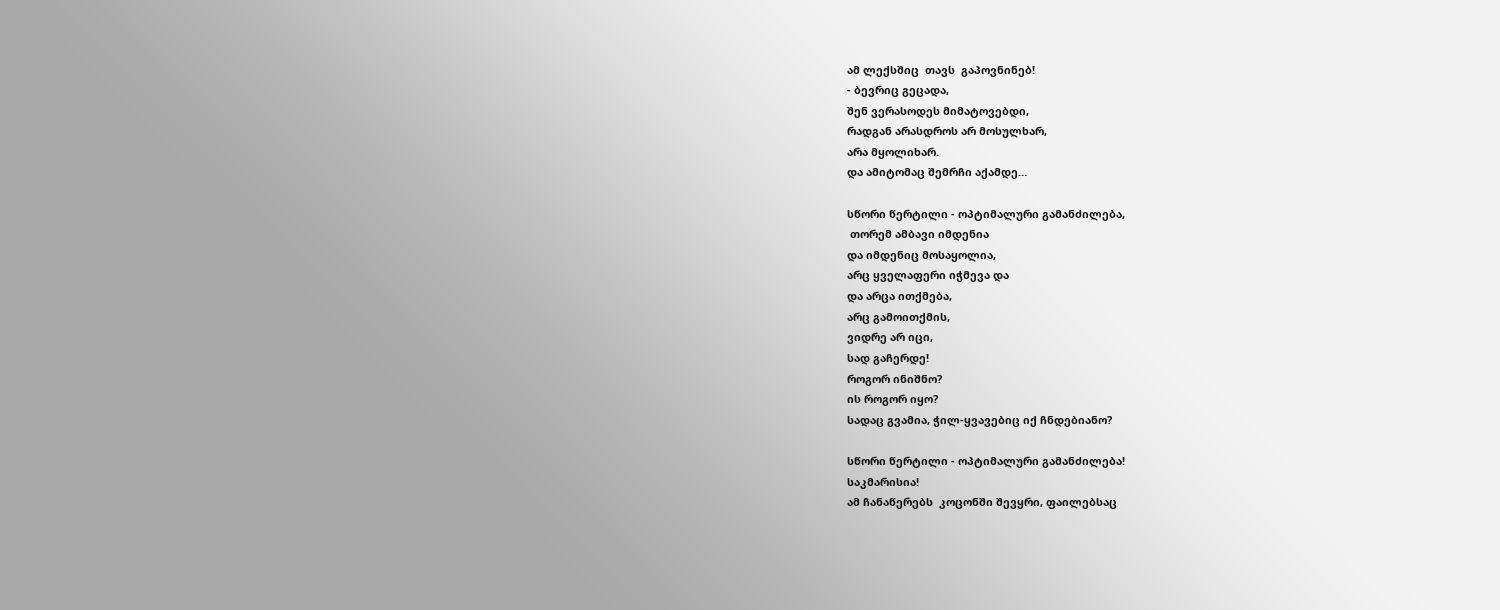ამ ლექსშიც  თავს  გაპოვნინებ!
- ბევრიც გეცადა,
შენ ვერასოდეს მიმატოვებდი,
რადგან არასდროს არ მოსულხარ,
არა მყოლიხარ.
და ამიტომაც შემრჩი აქამდე…

სწორი წერტილი - ოპტიმალური გამანძილება,
 თორემ ამბავი იმდენია
და იმდენიც მოსაყოლია,
არც ყველაფერი იჭმევა და
და არცა ითქმება,
არც გამოითქმის,
ვიდრე არ იცი,
სად გაჩერდე!
როგორ ინიშნო?
ის როგორ იყო?
სადაც გვამია, ჭილ-ყვავებიც იქ ჩნდებიანო?

სწორი წერტილი - ოპტიმალური გამანძილება!
საკმარისია!
ამ ჩანაწერებს  კოცონში შევყრი, ფაილებსაც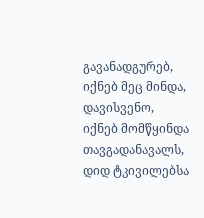გავანადგურებ,
იქნებ მეც მინდა,
დავისვენო,
იქნებ მომწყინდა  თავგადანავალს,
დიდ ტკივილებსა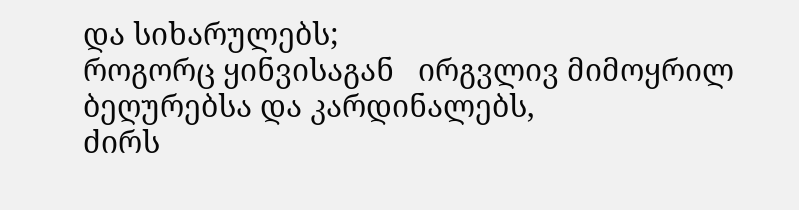და სიხარულებს;
როგორც ყინვისაგან   ირგვლივ მიმოყრილ ბეღურებსა და კარდინალებს,
ძირს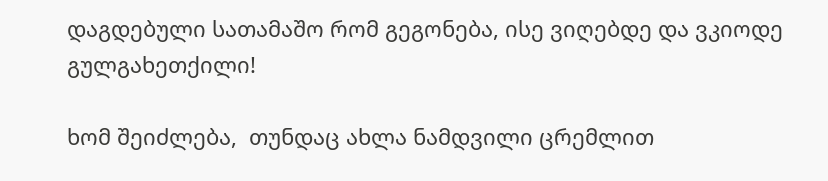დაგდებული სათამაშო რომ გეგონება, ისე ვიღებდე და ვკიოდე გულგახეთქილი!

ხომ შეიძლება,  თუნდაც ახლა ნამდვილი ცრემლით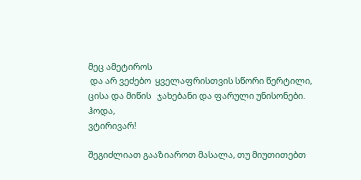მეც ამეტიროს
 და არ ვეძებო  ყველაფრისთვის სწორი წერტილი,
ცისა და მიწის   ჯახებანი და ფარული უნისონები.
ჰოდა,
ვტირივარ!

შეგიძლიათ გააზიაროთ მასალა, თუ მიუთითებთ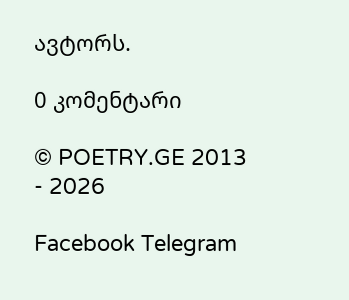ავტორს.

0 კომენტარი

© POETRY.GE 2013 - 2026

Facebook Telegram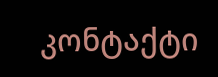კონტაქტი